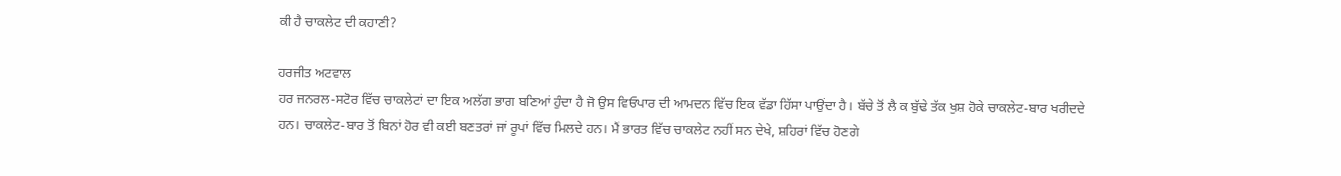ਕੀ ਹੈ ਚਾਕਲੇਟ ਦੀ ਕਹਾਣੀ?

ਹਰਜੀਤ ਅਟਵਾਲ
ਹਰ ਜਨਰਲ-ਸਟੋਰ ਵਿੱਚ ਚਾਕਲੇਟਾਂ ਦਾ ਇਕ ਅਲੱਗ ਭਾਗ ਬਣਿਆਂ ਹੁੰਦਾ ਹੈ ਜੋ ਉਸ ਵਿਓਪਾਰ ਦੀ ਆਮਦਨ ਵਿੱਚ ਇਕ ਵੱਡਾ ਹਿੱਸਾ ਪਾਉਂਦਾ ਹੈ। ਬੱਚੇ ਤੋਂ ਲੈ ਕ ਬੁੱਢੇ ਤੱਕ ਖੁਸ਼ ਹੋਕੇ ਚਾਕਲੇਟ-ਬਾਰ ਖਰੀਦਦੇ ਹਨ। ਚਾਕਲੇਟ-ਬਾਰ ਤੋਂ ਬਿਨਾਂ ਹੋਰ ਵੀ ਕਈ ਬਣਤਰਾਂ ਜਾਂ ਰੂਪਾਂ ਵਿੱਚ ਮਿਲਦੇ ਹਨ। ਮੈਂ ਭਾਰਤ ਵਿੱਚ ਚਾਕਲੇਟ ਨਹੀਂ ਸਨ ਦੇਖੇ, ਸ਼ਹਿਰਾਂ ਵਿੱਚ ਹੋਣਗੇ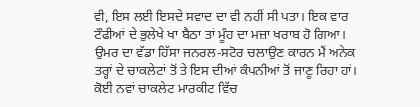ਵੀ, ਇਸ ਲਈ ਇਸਦੇ ਸਵਾਦ ਦਾ ਵੀ ਨਹੀਂ ਸੀ ਪਤਾ। ਇਕ ਵਾਰ ਟੌਫੀਆਂ ਦੇ ਭੁਲੇਖੇ ਖਾ ਬੈਠਾ ਤਾਂ ਮੂੰਹ ਦਾ ਮਜ਼ਾ ਖਰਾਬ ਹੋ ਗਿਆ। ਉਮਰ ਦਾ ਵੱਡਾ ਹਿੱਸਾ ਜਨਰਲ-ਸਟੋਰ ਚਲਾਉਣ ਕਾਰਨ ਮੈਂ ਅਨੇਕ ਤਰ੍ਹਾਂ ਦੇ ਚਾਕਲੇਟਾਂ ਤੋਂ ਤੇ ਇਸ ਦੀਆਂ ਕੰਪਨੀਆਂ ਤੋਂ ਜਾਣੂ ਰਿਹਾ ਹਾਂ। ਕੋਈ ਨਵਾਂ ਚਾਕਲੇਟ ਮਾਰਕੀਟ ਵਿੱਚ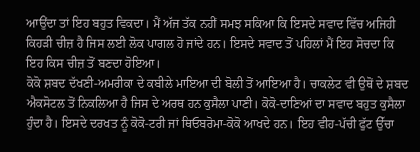ਆਉਂਦਾ ਤਾਂ ਇਹ ਬਹੁਤ ਵਿਕਦਾ। ਮੈਂ ਅੱਜ ਤੱਕ ਨਹੀਂ ਸਮਝ ਸਕਿਆ ਕਿ ਇਸਦੇ ਸਵਾਦ ਵਿੱਚ ਅਜਿਹੀ ਕਿਹੜੀ ਚੀਜ਼ ਹੈ ਜਿਸ ਲਈ ਲੋਕ ਪਾਗਲ ਹੋ ਜਾਂਦੇ ਹਨ। ਇਸਦੇ ਸਵਾਦ ਤੋਂ ਪਹਿਲਾਂ ਮੈਂ ਇਹ ਸੋਚਦਾ ਕਿ ਇਹ ਕਿਸ ਚੀਜ਼ ਤੋਂ ਬਣਦਾ ਹੋਇਆ।
ਕੋਕੋ ਸ਼ਬਦ ਦੱਖਣੀ-ਅਮਰੀਕਾ ਦੇ ਕਬੀਲੇ ਮਾਇਆ ਦੀ ਬੋਲੀ ਤੋਂ ਆਇਆ ਹੈ। ਚਾਕਲੇਟ ਵੀ ਉਥੋਂ ਦੇ ਸ਼ਬਦ ਐਕਸੋਟਲ ਤੋਂ ਨਿਕਲਿਆ ਹੈ ਜਿਸ ਦੇ ਅਰਥ ਹਨ ਕੁਸੈਲਾ ਪਾਣੀ। ਕੋਕੋ-ਦਾਣਿਆਂ ਦਾ ਸਵਾਦ ਬਹੁਤ ਕੁਸੈਲਾ ਹੁੰਦਾ ਹੈ। ਇਸਦੇ ਦਰਖਤ ਨੂੰ ਕੋਕੋ-ਟਰੀ ਜਾਂ ਥਿਓਬਰੋਮਾ-ਕੋਕੋ ਆਖਦੇ ਹਨ। ਇਹ ਵੀਹ-ਪੱਚੀ ਫੁੱਟ ਉੱਚਾ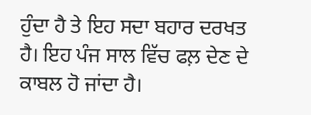ਹੁੰਦਾ ਹੈ ਤੇ ਇਹ ਸਦਾ ਬਹਾਰ ਦਰਖਤ ਹੈ। ਇਹ ਪੰਜ ਸਾਲ ਵਿੱਚ ਫਲ਼ ਦੇਣ ਦੇ ਕਾਬਲ ਹੋ ਜਾਂਦਾ ਹੈ।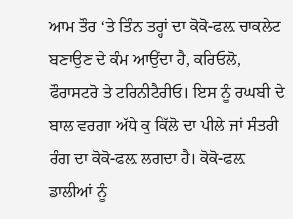ਆਮ ਤੌਰ ‘ਤੇ ਤਿੰਨ ਤਰ੍ਹਾਂ ਦਾ ਕੋਕੋ-ਫਲ਼ ਚਾਕਲੇਟ ਬਣਾਉਣ ਦੇ ਕੰਮ ਆਉਂਦਾ ਹੈ, ਕਰਿਓਲੋ, ਫੌਰਾਸਟਰੋ ਤੇ ਟਰਿਨੀਟੈਰੀਓ। ਇਸ ਨੂੰ ਰਘਬੀ ਦੇ ਬਾਲ ਵਰਗਾ ਅੱਧੇ ਕੁ ਕਿੱਲੋ ਦਾ ਪੀਲੇ ਜਾਂ ਸੰਤਰੀ ਰੰਗ ਦਾ ਕੋਕੋ-ਫਲ਼ ਲਗਦਾ ਹੈ। ਕੋਕੋ-ਫਲ਼ ਡਾਲੀਆਂ ਨੂੰ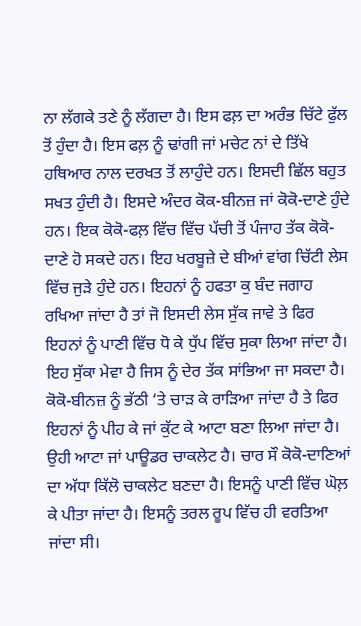ਨਾ ਲੱਗਕੇ ਤਣੇ ਨੂੰ ਲੱਗਦਾ ਹੈ। ਇਸ ਫਲ਼ ਦਾ ਅਰੰਭ ਚਿੱਟੇ ਫੁੱਲ ਤੋਂ ਹੁੰਦਾ ਹੈ। ਇਸ ਫਲ਼ ਨੂੰ ਢਾਂਗੀ ਜਾਂ ਮਚੇਟ ਨਾਂ ਦੇ ਤਿੱਖੇ ਹਥਿਆਰ ਨਾਲ ਦਰਖਤ ਤੋਂ ਲਾਹੁੰਦੇ ਹਨ। ਇਸਦੀ ਛਿੱਲ ਬਹੁਤ ਸਖਤ ਹੁੰਦੀ ਹੈ। ਇਸਦੇ ਅੰਦਰ ਕੋਕ-ਬੀਨਜ਼ ਜਾਂ ਕੋਕੋ-ਦਾਣੇ ਹੁੰਦੇ ਹਨ। ਇਕ ਕੋਕੋ-ਫਲ਼ ਵਿੱਚ ਵਿੱਚ ਪੱਚੀ ਤੋਂ ਪੰਜਾਹ ਤੱਕ ਕੋਕੋ-ਦਾਣੇ ਹੋ ਸਕਦੇ ਹਨ। ਇਹ ਖਰਬੂਜ਼ੇ ਦੇ ਬੀਆਂ ਵਾਂਗ ਚਿੱਟੀ ਲੇਸ ਵਿੱਚ ਜੁੜੇ ਹੁੰਦੇ ਹਨ। ਇਹਨਾਂ ਨੂੰ ਹਫਤਾ ਕੁ ਬੰਦ ਜਗਾਹ ਰਖਿਆ ਜਾਂਦਾ ਹੈ ਤਾਂ ਜੋ ਇਸਦੀ ਲੇਸ ਸੁੱਕ ਜਾਵੇ ਤੇ ਫਿਰ ਇਹਨਾਂ ਨੂੰ ਪਾਣੀ ਵਿੱਚ ਧੋ ਕੇ ਧੁੱਪ ਵਿੱਚ ਸੁਕਾ ਲਿਆ ਜਾਂਦਾ ਹੈ। ਇਹ ਸੁੱਕਾ ਮੇਵਾ ਹੈ ਜਿਸ ਨੂੰ ਦੇਰ ਤੱਕ ਸਾਂਭਿਆ ਜਾ ਸਕਦਾ ਹੈ। ਕੋਕੋ-ਬੀਨਜ਼ ਨੂੰ ਭੱਠੀ ‘ਤੇ ਚਾੜ ਕੇ ਰਾੜਿਆ ਜਾਂਦਾ ਹੈ ਤੇ ਫਿਰ ਇਹਨਾਂ ਨੂੰ ਪੀਹ ਕੇ ਜਾਂ ਕੁੱਟ ਕੇ ਆਟਾ ਬਣਾ ਲਿਆ ਜਾਂਦਾ ਹੈ। ਉਹੀ ਆਟਾ ਜਾਂ ਪਾਊਡਰ ਚਾਕਲੇਟ ਹੈ। ਚਾਰ ਸੌ ਕੋਕੋ-ਦਾਣਿਆਂ ਦਾ ਅੱਧਾ ਕਿੱਲੋ ਚਾਕਲੇਟ ਬਣਦਾ ਹੈ। ਇਸਨੂੰ ਪਾਣੀ ਵਿੱਚ ਘੋਲ਼ ਕੇ ਪੀਤਾ ਜਾਂਦਾ ਹੈ। ਇਸਨੂੰ ਤਰਲ ਰੂਪ ਵਿੱਚ ਹੀ ਵਰਤਿਆ ਜਾਂਦਾ ਸੀ।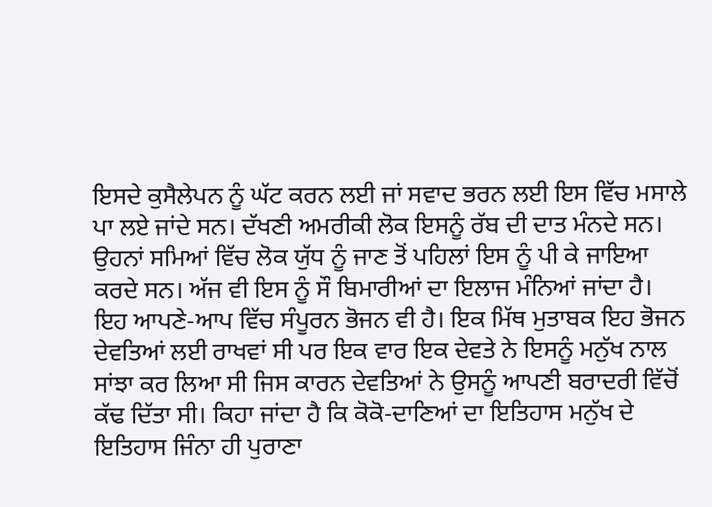ਇਸਦੇ ਕੁਸੈਲੇਪਨ ਨੂੰ ਘੱਟ ਕਰਨ ਲਈ ਜਾਂ ਸਵਾਦ ਭਰਨ ਲਈ ਇਸ ਵਿੱਚ ਮਸਾਲੇ ਪਾ ਲਏ ਜਾਂਦੇ ਸਨ। ਦੱਖਣੀ ਅਮਰੀਕੀ ਲੋਕ ਇਸਨੂੰ ਰੱਬ ਦੀ ਦਾਤ ਮੰਨਦੇ ਸਨ। ਉਹਨਾਂ ਸਮਿਆਂ ਵਿੱਚ ਲੋਕ ਯੁੱਧ ਨੂੰ ਜਾਣ ਤੋਂ ਪਹਿਲਾਂ ਇਸ ਨੂੰ ਪੀ ਕੇ ਜਾਇਆ ਕਰਦੇ ਸਨ। ਅੱਜ ਵੀ ਇਸ ਨੂੰ ਸੌ ਬਿਮਾਰੀਆਂ ਦਾ ਇਲਾਜ ਮੰਨਿਆਂ ਜਾਂਦਾ ਹੈ। ਇਹ ਆਪਣੇ-ਆਪ ਵਿੱਚ ਸੰਪੂਰਨ ਭੋਜਨ ਵੀ ਹੈ। ਇਕ ਮਿੱਥ ਮੁਤਾਬਕ ਇਹ ਭੋਜਨ ਦੇਵਤਿਆਂ ਲਈ ਰਾਖਵਾਂ ਸੀ ਪਰ ਇਕ ਵਾਰ ਇਕ ਦੇਵਤੇ ਨੇ ਇਸਨੂੰ ਮਨੁੱਖ ਨਾਲ ਸਾਂਝਾ ਕਰ ਲਿਆ ਸੀ ਜਿਸ ਕਾਰਨ ਦੇਵਤਿਆਂ ਨੇ ਉਸਨੂੰ ਆਪਣੀ ਬਰਾਦਰੀ ਵਿੱਚੋਂ ਕੱਢ ਦਿੱਤਾ ਸੀ। ਕਿਹਾ ਜਾਂਦਾ ਹੈ ਕਿ ਕੋਕੋ-ਦਾਣਿਆਂ ਦਾ ਇਤਿਹਾਸ ਮਨੁੱਖ ਦੇ ਇਤਿਹਾਸ ਜਿੰਨਾ ਹੀ ਪੁਰਾਣਾ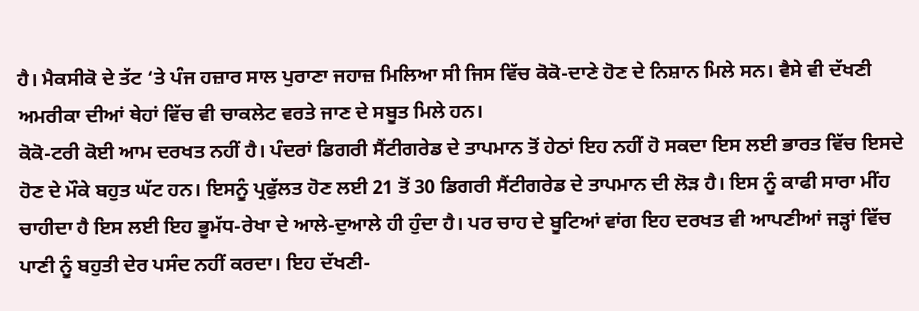ਹੈ। ਮੈਕਸੀਕੋ ਦੇ ਤੱਟ ‘ਤੇ ਪੰਜ ਹਜ਼ਾਰ ਸਾਲ ਪੁਰਾਣਾ ਜਹਾਜ਼ ਮਿਲਿਆ ਸੀ ਜਿਸ ਵਿੱਚ ਕੋਕੋ-ਦਾਣੇ ਹੋਣ ਦੇ ਨਿਸ਼ਾਨ ਮਿਲੇ ਸਨ। ਵੈਸੇ ਵੀ ਦੱਖਣੀ ਅਮਰੀਕਾ ਦੀਆਂ ਥੇਹਾਂ ਵਿੱਚ ਵੀ ਚਾਕਲੇਟ ਵਰਤੇ ਜਾਣ ਦੇ ਸਬੂਤ ਮਿਲੇ ਹਨ।
ਕੋਕੋ-ਟਰੀ ਕੋਈ ਆਮ ਦਰਖਤ ਨਹੀਂ ਹੈ। ਪੰਦਰਾਂ ਡਿਗਰੀ ਸੈਂਟੀਗਰੇਡ ਦੇ ਤਾਪਮਾਨ ਤੋਂ ਹੇਠਾਂ ਇਹ ਨਹੀਂ ਹੋ ਸਕਦਾ ਇਸ ਲਈ ਭਾਰਤ ਵਿੱਚ ਇਸਦੇ ਹੋਣ ਦੇ ਮੌਕੇ ਬਹੁਤ ਘੱਟ ਹਨ। ਇਸਨੂੰ ਪ੍ਰਫੁੱਲਤ ਹੋਣ ਲਈ 21 ਤੋਂ 30 ਡਿਗਰੀ ਸੈਂਟੀਗਰੇਡ ਦੇ ਤਾਪਮਾਨ ਦੀ ਲੋੜ ਹੈ। ਇਸ ਨੂੰ ਕਾਫੀ ਸਾਰਾ ਮੀਂਹ ਚਾਹੀਦਾ ਹੈ ਇਸ ਲਈ ਇਹ ਭੂਮੱਧ-ਰੇਖਾ ਦੇ ਆਲੇ-ਦੁਆਲੇ ਹੀ ਹੁੰਦਾ ਹੈ। ਪਰ ਚਾਹ ਦੇ ਬੂਟਿਆਂ ਵਾਂਗ ਇਹ ਦਰਖਤ ਵੀ ਆਪਣੀਆਂ ਜੜ੍ਹਾਂ ਵਿੱਚ ਪਾਣੀ ਨੂੰ ਬਹੁਤੀ ਦੇਰ ਪਸੰਦ ਨਹੀਂ ਕਰਦਾ। ਇਹ ਦੱਖਣੀ-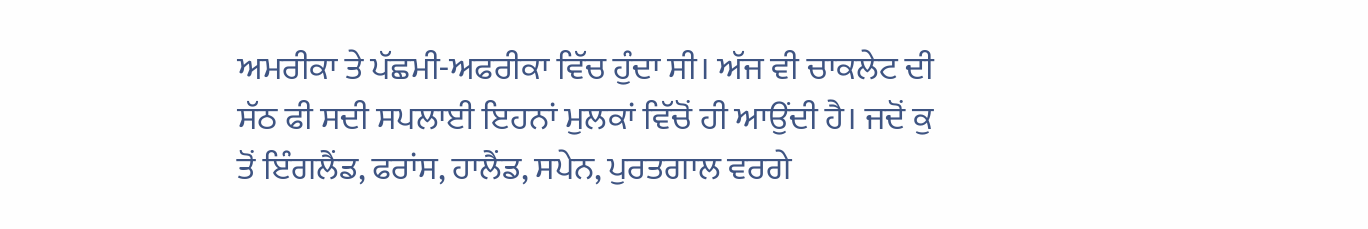ਅਮਰੀਕਾ ਤੇ ਪੱਛਮੀ-ਅਫਰੀਕਾ ਵਿੱਚ ਹੁੰਦਾ ਸੀ। ਅੱਜ ਵੀ ਚਾਕਲੇਟ ਦੀ ਸੱਠ ਫੀ ਸਦੀ ਸਪਲਾਈ ਇਹਨਾਂ ਮੁਲਕਾਂ ਵਿੱਚੋਂ ਹੀ ਆਉਂਦੀ ਹੈ। ਜਦੋਂ ਕੁ ਤੋਂ ਇੰਗਲੈਂਡ, ਫਰਾਂਸ, ਹਾਲੈਂਡ, ਸਪੇਨ, ਪੁਰਤਗਾਲ ਵਰਗੇ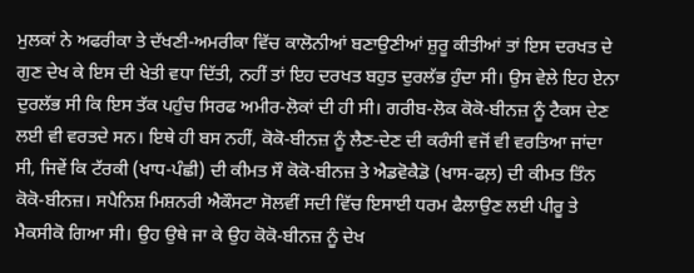ਮੁਲਕਾਂ ਨੇ ਅਫਰੀਕਾ ਤੇ ਦੱਖਣੀ-ਅਮਰੀਕਾ ਵਿੱਚ ਕਾਲੋਨੀਆਂ ਬਣਾਉਣੀਆਂ ਸ਼ੁਰੂ ਕੀਤੀਆਂ ਤਾਂ ਇਸ ਦਰਖਤ ਦੇ ਗੁਣ ਦੇਖ ਕੇ ਇਸ ਦੀ ਖੇਤੀ ਵਧਾ ਦਿੱਤੀ, ਨਹੀਂ ਤਾਂ ਇਹ ਦਰਖਤ ਬਹੁਤ ਦੁਰਲੱਭ ਹੁੰਦਾ ਸੀ। ਉਸ ਵੇਲੇ ਇਹ ਏਨਾ ਦੁਰਲੱਭ ਸੀ ਕਿ ਇਸ ਤੱਕ ਪਹੁੰਚ ਸਿਰਫ ਅਮੀਰ-ਲੋਕਾਂ ਦੀ ਹੀ ਸੀ। ਗਰੀਬ-ਲੋਕ ਕੋਕੋ-ਬੀਨਜ਼ ਨੂੰ ਟੈਕਸ ਦੇਣ ਲਈ ਵੀ ਵਰਤਦੇ ਸਨ। ਇਥੇ ਹੀ ਬਸ ਨਹੀਂ, ਕੋਕੋ-ਬੀਨਜ਼ ਨੂੰ ਲੈਣ-ਦੇਣ ਦੀ ਕਰੰਸੀ ਵਜੋਂ ਵੀ ਵਰਤਿਆ ਜਾਂਦਾ ਸੀ, ਜਿਵੇਂ ਕਿ ਟੱਰਕੀ (ਖਾਧ-ਪੰਛੀ) ਦੀ ਕੀਮਤ ਸੌ ਕੋਕੋ-ਬੀਨਜ਼ ਤੇ ਐਡਵੋਕੈਡੋ (ਖਾਸ-ਫਲ਼) ਦੀ ਕੀਮਤ ਤਿੰਨ ਕੋਕੋ-ਬੀਨਜ਼। ਸਪੈਨਿਸ਼ ਮਿਸ਼ਨਰੀ ਐਕੌਸਟਾ ਸੋਲਵੀਂ ਸਦੀ ਵਿੱਚ ਇਸਾਈ ਧਰਮ ਫੈਲਾਉਣ ਲਈ ਪੀਰੂ ਤੇ ਮੈਕਸੀਕੋ ਗਿਆ ਸੀ। ਉਹ ਉਥੇ ਜਾ ਕੇ ਉਹ ਕੋਕੋ-ਬੀਨਜ਼ ਨੂੰ ਦੇਖ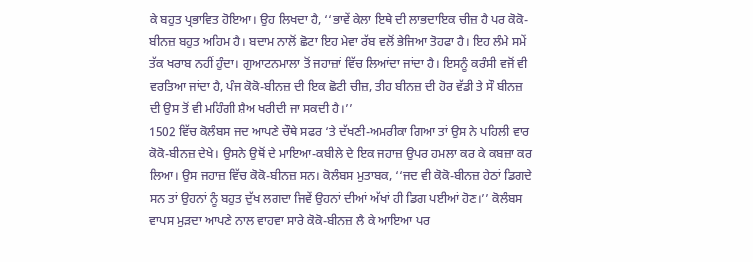ਕੇ ਬਹੁਤ ਪ੍ਰਭਾਵਿਤ ਹੋਇਆ। ਉਹ ਲਿਖਦਾ ਹੈ, ‘‘ਭਾਵੇਂ ਕੇਲਾ ਇਥੇ ਦੀ ਲਾਭਦਾਇਕ ਚੀਜ਼ ਹੈ ਪਰ ਕੋਕੋ-ਬੀਨਜ਼ ਬਹੁਤ ਅਹਿਮ ਹੈ। ਬਦਾਮ ਨਾਲੋਂ ਛੋਟਾ ਇਹ ਮੇਵਾ ਰੱਬ ਵਲੋਂ ਭੇਜਿਆ ਤੋਹਫਾ ਹੈ। ਇਹ ਲੰਮੇ ਸਮੇਂ ਤੱਕ ਖਰਾਬ ਨਹੀਂ ਹੁੰਦਾ। ਗੁਆਟਨਮਾਲਾ ਤੋਂ ਜਹਾਜ਼ਾਂ ਵਿੱਚ ਲਿਆਂਦਾ ਜਾਂਦਾ ਹੈ। ਇਸਨੂੰ ਕਰੰਸੀ ਵਜੋਂ ਵੀ ਵਰਤਿਆ ਜਾਂਦਾ ਹੈ, ਪੰਜ ਕੋਕੋ-ਬੀਨਜ਼ ਦੀ ਇਕ ਛੋਟੀ ਚੀਜ਼, ਤੀਹ ਬੀਨਜ਼ ਦੀ ਹੋਰ ਵੱਡੀ ਤੇ ਸੌ ਬੀਨਜ਼ ਦੀ ਉਸ ਤੋਂ ਵੀ ਮਹਿੰਗੀ ਸ਼ੈਅ ਖਰੀਦੀ ਜਾ ਸਕਦੀ ਹੈ।’’
1502 ਵਿੱਚ ਕੋਲੰਬਸ ਜਦ ਆਪਣੇ ਚੌਥੇ ਸਫਰ ‘ਤੇ ਦੱਖਣੀ-ਅਮਰੀਕਾ ਗਿਆ ਤਾਂ ਉਸ ਨੇ ਪਹਿਲੀ ਵਾਰ ਕੋਕੋ-ਬੀਨਜ਼ ਦੇਖੇ। ਉਸਨੇ ਉਥੋਂ ਦੇ ਮਾਇਆ-ਕਬੀਲੇ ਦੇ ਇਕ ਜਹਾਜ਼ ਉਪਰ ਹਮਲਾ ਕਰ ਕੇ ਕਬਜ਼ਾ ਕਰ ਲਿਆ। ਉਸ ਜਹਾਜ਼ ਵਿੱਚ ਕੋਕੋ-ਬੀਨਜ਼ ਸਨ। ਕੋਲੰਬਸ ਮੁਤਾਬਕ, ‘‘ਜਦ ਵੀ ਕੋਕੋ-ਬੀਨਜ਼ ਹੇਠਾਂ ਡਿਗਦੇ ਸਨ ਤਾਂ ਉਹਨਾਂ ਨੂੰ ਬਹੁਤ ਦੁੱਖ ਲਗਦਾ ਜਿਵੇਂ ਉਹਨਾਂ ਦੀਆਂ ਅੱਖਾਂ ਹੀ ਡਿਗ ਪਈਆਂ ਹੋਣ।’’ ਕੋਲੰਬਸ ਵਾਪਸ ਮੁੜਦਾ ਆਪਣੇ ਨਾਲ ਵਾਹਵਾ ਸਾਰੇ ਕੋਕੋ-ਬੀਨਜ਼ ਲੈ ਕੇ ਆਇਆ ਪਰ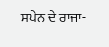ਸਪੇਨ ਦੇ ਰਾਜਾ-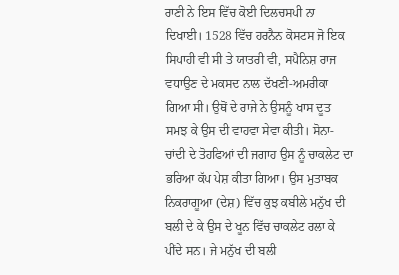ਰਾਣੀ ਨੇ ਇਸ ਵਿੱਚ ਕੋਈ ਦਿਲਚਸਪੀ ਨਾ ਦਿਖਾਈ। 1528 ਵਿੱਚ ਹਰਨੈਨ ਕੋਸਟਸ ਜੋ ਇਕ ਸਿਪਾਹੀ ਵੀ ਸੀ ਤੇ ਯਾਤਰੀ ਵੀ, ਸਪੈਨਿਸ਼ ਰਾਜ ਵਧਾਉਣ ਦੇ ਮਕਸਦ ਨਾਲ ਦੱਖਣੀ-ਅਮਰੀਕਾ ਗਿਆ ਸੀ। ਉਥੋਂ ਦੇ ਰਾਜੇ ਨੇ ਉਸਨੂੰ ਖਾਸ ਦੂਤ ਸਮਝ ਕੇ ਉਸ ਦੀ ਵਾਹਵਾ ਸੇਵਾ ਕੀਤੀ। ਸੋਨਾ-ਚਾਂਦੀ ਦੇ ਤੋਹਫਿਆਂ ਦੀ ਜਗਾਹ ਉਸ ਨੂੰ ਚਾਕਲੇਟ ਦਾ ਭਰਿਆ ਕੱਪ ਪੇਸ਼ ਕੀਤਾ ਗਿਆ। ਉਸ ਮੁਤਾਬਕ ਨਿਕਰਾਗੂਆ (ਦੇਸ਼) ਵਿੱਚ ਕੁਝ ਕਬੀਲੇ ਮਨੁੱਖ ਦੀ ਬਲੀ ਦੇ ਕੇ ਉਸ ਦੇ ਖੂਨ ਵਿੱਚ ਚਾਕਲੇਟ ਰਲਾ ਕੇ ਪੀਂਦੇ ਸਨ। ਜੇ ਮਨੁੱਖ ਦੀ ਬਲੀ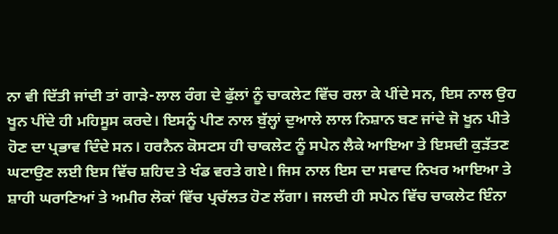ਨਾ ਵੀ ਦਿੱਤੀ ਜਾਂਦੀ ਤਾਂ ਗਾੜੇ-ਲਾਲ ਰੰਗ ਦੇ ਫੁੱਲਾਂ ਨੂੰ ਚਾਕਲੇਟ ਵਿੱਚ ਰਲਾ ਕੇ ਪੀਂਦੇ ਸਨ, ਇਸ ਨਾਲ ਉਹ ਖੂਨ ਪੀਂਦੇ ਹੀ ਮਹਿਸੂਸ ਕਰਦੇ। ਇਸਨੂੰ ਪੀਣ ਨਾਲ ਬੁੱਲ੍ਹਾਂ ਦੁਆਲੇ ਲਾਲ ਨਿਸ਼ਾਨ ਬਣ ਜਾਂਦੇ ਜੋ ਖੂਨ ਪੀਤੇ ਹੋਣ ਦਾ ਪ੍ਰਭਾਵ ਦਿੰਦੇ ਸਨ। ਹਰਨੈਨ ਕੋਸਟਸ ਹੀ ਚਾਕਲੇਟ ਨੂੰ ਸਪੇਨ ਲੈਕੇ ਆਇਆ ਤੇ ਇਸਦੀ ਕੁੜੱਤਣ ਘਟਾਉਣ ਲਈ ਇਸ ਵਿੱਚ ਸ਼ਹਿਦ ਤੇ ਖੰਡ ਵਰਤੇ ਗਏ। ਜਿਸ ਨਾਲ ਇਸ ਦਾ ਸਵਾਦ ਨਿਖਰ ਆਇਆ ਤੇ ਸ਼ਾਹੀ ਘਰਾਣਿਆਂ ਤੇ ਅਮੀਰ ਲੋਕਾਂ ਵਿੱਚ ਪ੍ਰਚੱਲਤ ਹੋਣ ਲੱਗਾ। ਜਲਦੀ ਹੀ ਸਪੇਨ ਵਿੱਚ ਚਾਕਲੇਟ ਇੰਨਾ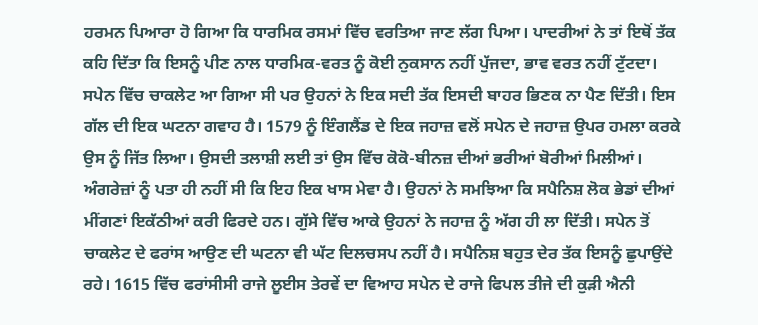ਹਰਮਨ ਪਿਆਰਾ ਹੋ ਗਿਆ ਕਿ ਧਾਰਮਿਕ ਰਸਮਾਂ ਵਿੱਚ ਵਰਤਿਆ ਜਾਣ ਲੱਗ ਪਿਆ। ਪਾਦਰੀਆਂ ਨੇ ਤਾਂ ਇਥੋਂ ਤੱਕ ਕਹਿ ਦਿੱਤਾ ਕਿ ਇਸਨੂੰ ਪੀਣ ਨਾਲ ਧਾਰਮਿਕ-ਵਰਤ ਨੂੰ ਕੋਈ ਨੁਕਸਾਨ ਨਹੀਂ ਪੁੱਜਦਾ, ਭਾਵ ਵਰਤ ਨਹੀਂ ਟੁੱਟਦਾ।
ਸਪੇਨ ਵਿੱਚ ਚਾਕਲੇਟ ਆ ਗਿਆ ਸੀ ਪਰ ਉਹਨਾਂ ਨੇ ਇਕ ਸਦੀ ਤੱਕ ਇਸਦੀ ਬਾਹਰ ਭਿਣਕ ਨਾ ਪੈਣ ਦਿੱਤੀ। ਇਸ ਗੱਲ ਦੀ ਇਕ ਘਟਨਾ ਗਵਾਹ ਹੈ। 1579 ਨੂੰ ਇੰਗਲੈਂਡ ਦੇ ਇਕ ਜਹਾਜ਼ ਵਲੋਂ ਸਪੇਨ ਦੇ ਜਹਾਜ਼ ਉਪਰ ਹਮਲਾ ਕਰਕੇ ਉਸ ਨੂੰ ਜਿੱਤ ਲਿਆ। ਉਸਦੀ ਤਲਾਸ਼ੀ ਲਈ ਤਾਂ ਉਸ ਵਿੱਚ ਕੋਕੋ-ਬੀਨਜ਼ ਦੀਆਂ ਭਰੀਆਂ ਬੋਰੀਆਂ ਮਿਲੀਆਂ। ਅੰਗਰੇਜ਼ਾਂ ਨੂੰ ਪਤਾ ਹੀ ਨਹੀਂ ਸੀ ਕਿ ਇਹ ਇਕ ਖਾਸ ਮੇਵਾ ਹੈ। ਉਹਨਾਂ ਨੇ ਸਮਝਿਆ ਕਿ ਸਪੈਨਿਸ਼ ਲੋਕ ਭੇਡਾਂ ਦੀਆਂ ਮੀਂਗਣਾਂ ਇਕੱਠੀਆਂ ਕਰੀ ਫਿਰਦੇ ਹਨ। ਗੁੱਸੇ ਵਿੱਚ ਆਕੇ ਉਹਨਾਂ ਨੇ ਜਹਾਜ਼ ਨੂੰ ਅੱਗ ਹੀ ਲਾ ਦਿੱਤੀ। ਸਪੇਨ ਤੋਂ ਚਾਕਲੇਟ ਦੇ ਫਰਾਂਸ ਆਉਣ ਦੀ ਘਟਨਾ ਵੀ ਘੱਟ ਦਿਲਚਸਪ ਨਹੀਂ ਹੈ। ਸਪੈਨਿਸ਼ ਬਹੁਤ ਦੇਰ ਤੱਕ ਇਸਨੂੰ ਛੁਪਾਉਂਦੇ ਰਹੇ। 1615 ਵਿੱਚ ਫਰਾਂਸੀਸੀ ਰਾਜੇ ਲੂਈਸ ਤੇਰਵੇਂ ਦਾ ਵਿਆਹ ਸਪੇਨ ਦੇ ਰਾਜੇ ਫਿਪਲ ਤੀਜੇ ਦੀ ਕੁੜੀ ਐਨੀ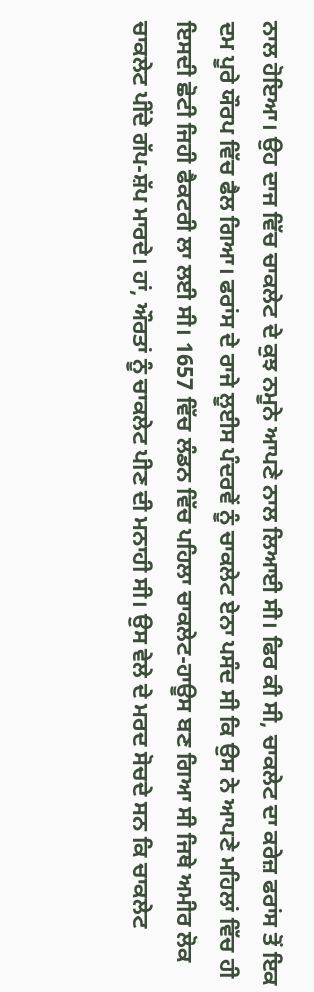ਨਾਲ ਹੋਇਆ। ਉਹ ਦਾਜ ਵਿੱਚ ਚਾਕਲੇਟ ਦੇ ਕੁਝ ਨਮੂਨੇ ਆਪਣੇ ਨਾਲ ਲਿਆਈ ਸੀ। ਫਿਰ ਕੀ ਸੀ, ਚਾਕਲੇਟ ਦਾ ਕਰੇਜ਼ ਫਰਾਂਸ ਤੋਂ ਇਕ ਦਮ ਪੂਰੇ ਯੌਰਪ ਵਿੱਚ ਫੈਲ ਗਿਆ। ਫਰਾਂਸ ਦੇ ਰਾਜੇ ਲੂਈਸ ਪੰਦਰਵੇਂ ਨੂੰ ਚਾਕਲੇਟ ਏਨਾ ਪਸੰਦ ਸੀ ਕਿ ਉਸ ਨੇ ਆਪਣੇ ਮਹਿਲਾਂ ਵਿੱਚ ਹੀ ਇਸਦੀ ਛੋਟੀ ਜਿਹੀ ਫੈਕਟਰੀ ਲਾ ਲਈ ਸੀ। 1657 ਵਿੱਚ ਲੰਡਨ ਵਿੱਚ ਪਹਿਲਾ ਚਾਕਲੇਟ-ਹਾਊਸ ਬਣ ਗਿਆ ਸੀ ਜਿਥੇ ਅਮੀਰ ਲੋਕ ਚਾਕਲੇਟ ਪੀਂਦੇ ਗੱਪ-ਸ਼ੱਪ ਮਾਰਦੇ। ਹਾਂ, ਔਰਤਾਂ ਨੂੰ ਚਾਕਲੇਟ ਪੀਣ ਦੀ ਮਨਾਹੀ ਸੀ। ਉਸ ਵੇਲੇ ਦੇ ਮਰਦ ਸੋਚਦੇ ਸਨ ਕਿ ਚਾਕਲੇਟ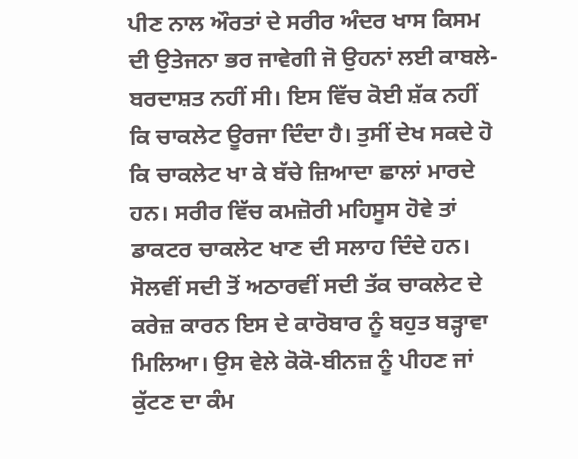ਪੀਣ ਨਾਲ ਔਰਤਾਂ ਦੇ ਸਰੀਰ ਅੰਦਰ ਖਾਸ ਕਿਸਮ ਦੀ ਉਤੇਜਨਾ ਭਰ ਜਾਵੇਗੀ ਜੋ ਉਹਨਾਂ ਲਈ ਕਾਬਲੇ-ਬਰਦਾਸ਼ਤ ਨਹੀਂ ਸੀ। ਇਸ ਵਿੱਚ ਕੋਈ ਸ਼ੱਕ ਨਹੀਂ ਕਿ ਚਾਕਲੇਟ ਊਰਜਾ ਦਿੰਦਾ ਹੈ। ਤੁਸੀਂ ਦੇਖ ਸਕਦੇ ਹੋ ਕਿ ਚਾਕਲੇਟ ਖਾ ਕੇ ਬੱਚੇ ਜ਼ਿਆਦਾ ਛਾਲਾਂ ਮਾਰਦੇ ਹਨ। ਸਰੀਰ ਵਿੱਚ ਕਮਜ਼ੋਰੀ ਮਹਿਸੂਸ ਹੋਵੇ ਤਾਂ ਡਾਕਟਰ ਚਾਕਲੇਟ ਖਾਣ ਦੀ ਸਲਾਹ ਦਿੰਦੇ ਹਨ।
ਸੋਲਵੀਂ ਸਦੀ ਤੋਂ ਅਠਾਰਵੀਂ ਸਦੀ ਤੱਕ ਚਾਕਲੇਟ ਦੇ ਕਰੇਜ਼ ਕਾਰਨ ਇਸ ਦੇ ਕਾਰੋਬਾਰ ਨੂੰ ਬਹੁਤ ਬੜ੍ਹਾਵਾ ਮਿਲਿਆ। ਉਸ ਵੇਲੇ ਕੋਕੋ-ਬੀਨਜ਼ ਨੂੰ ਪੀਹਣ ਜਾਂ ਕੁੱਟਣ ਦਾ ਕੰਮ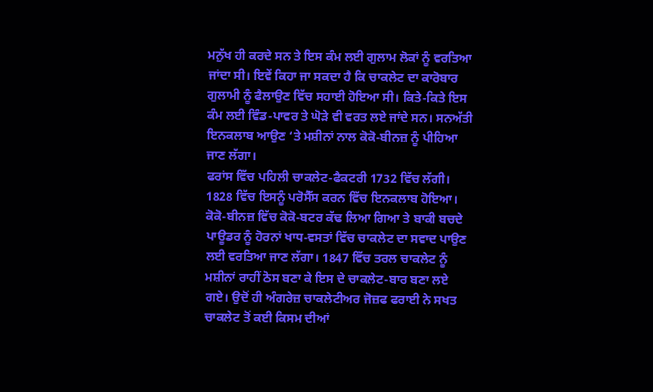ਮਨੁੱਖ ਹੀ ਕਰਦੇ ਸਨ ਤੇ ਇਸ ਕੰਮ ਲਈ ਗੁਲਾਮ ਲੋਕਾਂ ਨੂੰ ਵਰਤਿਆ ਜਾਂਦਾ ਸੀ। ਇਵੇਂ ਕਿਹਾ ਜਾ ਸਕਦਾ ਹੈ ਕਿ ਚਾਕਲੇਟ ਦਾ ਕਾਰੋਬਾਰ ਗੁਲਾਮੀ ਨੂੰ ਫੈਲਾਉਣ ਵਿੱਚ ਸਹਾਈ ਹੋਇਆ ਸੀ। ਕਿਤੇ-ਕਿਤੇ ਇਸ ਕੰਮ ਲਈ ਵਿੰਡ-ਪਾਵਰ ਤੇ ਘੋੜੇ ਵੀ ਵਰਤ ਲਏ ਜਾਂਦੇ ਸਨ। ਸਨਅੱਤੀ ਇਨਕਲਾਬ ਆਉਣ ‘ਤੇ ਮਸ਼ੀਨਾਂ ਨਾਲ ਕੋਕੋ-ਬੀਨਜ਼ ਨੂੰ ਪੀਹਿਆ ਜਾਣ ਲੱਗਾ।
ਫਰਾਂਸ ਵਿੱਚ ਪਹਿਲੀ ਚਾਕਲੇਟ-ਫੈਕਟਰੀ 1732 ਵਿੱਚ ਲੱਗੀ। 1828 ਵਿੱਚ ਇਸਨੂੰ ਪਰੋਸੈੱਸ ਕਰਨ ਵਿੱਚ ਇਨਕਲਾਬ ਹੋਇਆ। ਕੋਕੋ-ਬੀਨਜ਼ ਵਿੱਚ ਕੋਕੋ-ਬਟਰ ਕੱਢ ਲਿਆ ਗਿਆ ਤੇ ਬਾਕੀ ਬਚਦੇ ਪਾਊਡਰ ਨੂੰ ਹੋਰਨਾਂ ਖਾਧ-ਵਸਤਾਂ ਵਿੱਚ ਚਾਕਲੇਟ ਦਾ ਸਵਾਦ ਪਾਉਣ ਲਈ ਵਰਤਿਆ ਜਾਣ ਲੱਗਾ। 1847 ਵਿੱਚ ਤਰਲ ਚਾਕਲੇਟ ਨੂੰ ਮਸ਼ੀਨਾਂ ਰਾਹੀਂ ਠੋਸ ਬਣਾ ਕੇ ਇਸ ਦੇ ਚਾਕਲੇਟ-ਬਾਰ ਬਣਾ ਲਏ ਗਏ। ਉਦੋਂ ਹੀ ਅੰਗਰੇਜ਼ ਚਾਕਲੇਟੀਅਰ ਜੋਜ਼ਫ ਫਰਾਈ ਨੇ ਸਖਤ ਚਾਕਲੇਟ ਤੋਂ ਕਈ ਕਿਸਮ ਦੀਆਂ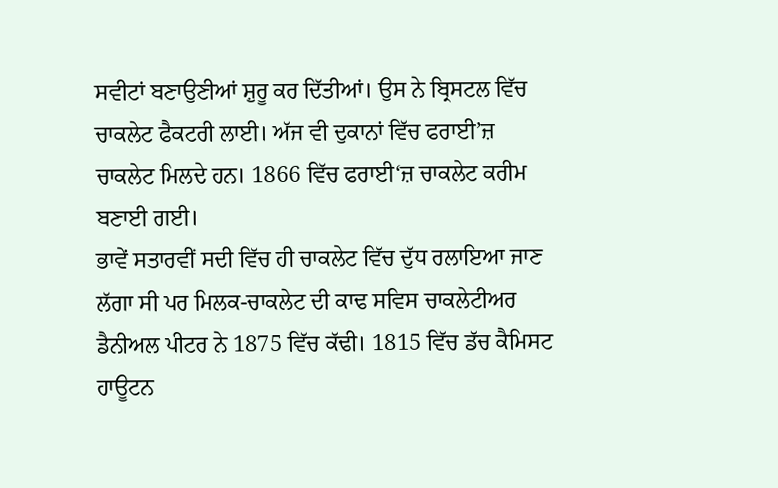ਸਵੀਟਾਂ ਬਣਾਉਣੀਆਂ ਸ਼ੁਰੂ ਕਰ ਦਿੱਤੀਆਂ। ਉਸ ਨੇ ਬ੍ਰਿਸਟਲ ਵਿੱਚ ਚਾਕਲੇਟ ਫੈਕਟਰੀ ਲਾਈ। ਅੱਜ ਵੀ ਦੁਕਾਨਾਂ ਵਿੱਚ ਫਰਾਈ’ਜ਼ ਚਾਕਲੇਟ ਮਿਲਦੇ ਹਨ। 1866 ਵਿੱਚ ਫਰਾਈ‘ਜ਼ ਚਾਕਲੇਟ ਕਰੀਮ ਬਣਾਈ ਗਈ।
ਭਾਵੇਂ ਸਤਾਰਵੀਂ ਸਦੀ ਵਿੱਚ ਹੀ ਚਾਕਲੇਟ ਵਿੱਚ ਦੁੱਧ ਰਲਾਇਆ ਜਾਣ ਲੱਗਾ ਸੀ ਪਰ ਮਿਲਕ-ਚਾਕਲੇਟ ਦੀ ਕਾਢ ਸਵਿਸ ਚਾਕਲੇਟੀਅਰ ਡੈਨੀਅਲ ਪੀਟਰ ਨੇ 1875 ਵਿੱਚ ਕੱਢੀ। 1815 ਵਿੱਚ ਡੱਚ ਕੈਮਿਸਟ ਹਾਊਟਨ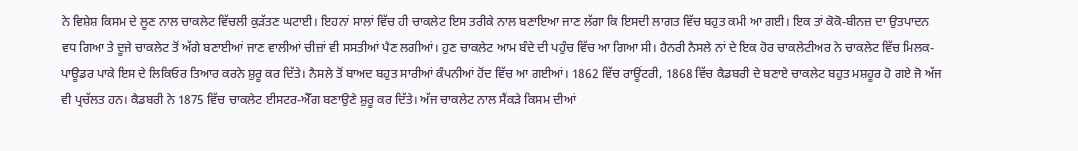ਨੇ ਵਿਸ਼ੇਸ਼ ਕਿਸਮ ਦੇ ਲੂਣ ਨਾਲ ਚਾਕਲੇਟ ਵਿੱਚਲੀ ਕੁੜੱਤਣ ਘਟਾਈ। ਇਹਨਾਂ ਸਾਲਾਂ ਵਿੱਚ ਹੀ ਚਾਕਲੇਟ ਇਸ ਤਰੀਕੇ ਨਾਲ ਬਣਾਇਆ ਜਾਣ ਲੱਗਾ ਕਿ ਇਸਦੀ ਲਾਗਤ ਵਿੱਚ ਬਹੁਤ ਕਮੀ ਆ ਗਈ। ਇਕ ਤਾਂ ਕੋਕੋ-ਬੀਨਜ਼ ਦਾ ਉਤਪਾਦਨ ਵਧ ਗਿਆ ਤੇ ਦੂਜੇ ਚਾਕਲੇਟ ਤੋਂ ਅੱਗੇ ਬਣਾਈਆਂ ਜਾਣ ਵਾਲੀਆਂ ਚੀਜ਼ਾਂ ਵੀ ਸਸਤੀਆਂ ਪੈਣ ਲਗੀਆਂ। ਹੁਣ ਚਾਕਲੇਟ ਆਮ ਬੰਦੇ ਦੀ ਪਹੁੰਚ ਵਿੱਚ ਆ ਗਿਆ ਸੀ। ਹੈਨਰੀ ਨੈਸਲੇ ਨਾਂ ਦੇ ਇਕ ਹੋਰ ਚਾਕਲੇਟੀਅਰ ਨੇ ਚਾਕਲੇਟ ਵਿੱਚ ਮਿਲਕ-ਪਾਊਡਰ ਪਾਕੇ ਇਸ ਦੇ ਲਿਕਿਓਰ ਤਿਆਰ ਕਰਨੇ ਸ਼ੁਰੂ ਕਰ ਦਿੱਤੇ। ਨੈਸਲੇ ਤੋਂ ਬਾਅਦ ਬਹੁਤ ਸਾਰੀਆਂ ਕੰਪਨੀਆਂ ਹੋਂਦ ਵਿੱਚ ਆ ਗਈਆਂ। 1862 ਵਿੱਚ ਰਾਊਂਟਰੀ, 1868 ਵਿੱਚ ਕੈਡਬਰੀ ਦੇ ਬਣਾਏ ਚਾਕਲੇਟ ਬਹੁਤ ਮਸ਼ਹੂਰ ਹੋ ਗਏ ਜੋ ਅੱਜ ਵੀ ਪ੍ਰਚੱਲਤ ਹਨ। ਕੈਡਬਰੀ ਨੇ 1875 ਵਿੱਚ ਚਾਕਲੇਟ ਈਸਟਰ-ਐੱਗ ਬਣਾਉਣੇ ਸ਼ੁਰੂ ਕਰ ਦਿੱਤੇ। ਅੱਜ ਚਾਕਲੇਟ ਨਾਲ ਸੈਂਕੜੇ ਕਿਸਮ ਦੀਆਂ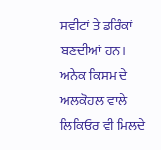ਸਵੀਟਾਂ ਤੇ ਡਰਿੰਕਾਂ ਬਣਦੀਆਂ ਹਨ। ਅਨੇਕ ਕਿਸਮ ਦੇ ਅਲਕੋਹਲ ਵਾਲੇ ਲਿਕਿਓਰ ਵੀ ਮਿਲਦੇ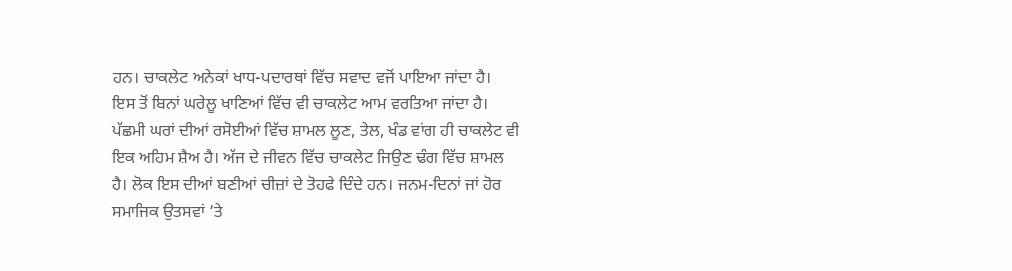ਹਨ। ਚਾਕਲੇਟ ਅਨੇਕਾਂ ਖਾਧ-ਪਦਾਰਥਾਂ ਵਿੱਚ ਸਵਾਦ ਵਜੋਂ ਪਾਇਆ ਜਾਂਦਾ ਹੈ।
ਇਸ ਤੋਂ ਬਿਨਾਂ ਘਰੇਲੂ ਖਾਣਿਆਂ ਵਿੱਚ ਵੀ ਚਾਕਲੇਟ ਆਮ ਵਰਤਿਆ ਜਾਂਦਾ ਹੈ। ਪੱਛਮੀ ਘਰਾਂ ਦੀਆਂ ਰਸੋਈਆਂ ਵਿੱਚ ਸ਼ਾਮਲ ਲੂਣ, ਤੇਲ, ਖੰਡ ਵਾਂਗ ਹੀ ਚਾਕਲੇਟ ਵੀ ਇਕ ਅਹਿਮ ਸ਼ੈਅ ਹੈ। ਅੱਜ ਦੇ ਜੀਵਨ ਵਿੱਚ ਚਾਕਲੇਟ ਜਿਉਣ ਢੰਗ ਵਿੱਚ ਸ਼ਾਮਲ ਹੈ। ਲੋਕ ਇਸ ਦੀਆਂ ਬਣੀਆਂ ਚੀਜ਼ਾਂ ਦੇ ਤੋਹਫੇ ਦਿੰਦੇ ਹਨ। ਜਨਮ-ਦਿਨਾਂ ਜਾਂ ਹੋਰ ਸਮਾਜਿਕ ਉਤਸਵਾਂ ‘ਤੇ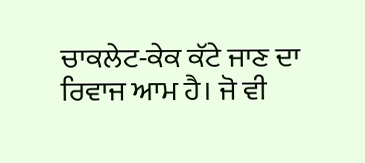ਚਾਕਲੇਟ-ਕੇਕ ਕੱਟੇ ਜਾਣ ਦਾ ਰਿਵਾਜ ਆਮ ਹੈ। ਜੋ ਵੀ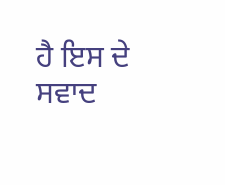ਹੈ ਇਸ ਦੇ ਸਵਾਦ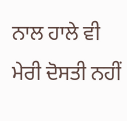ਨਾਲ ਹਾਲੇ ਵੀ ਮੇਰੀ ਦੋਸਤੀ ਨਹੀਂ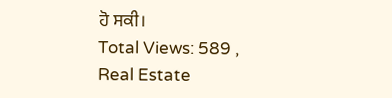ਹੋ ਸਕੀ।
Total Views: 589 ,
Real Estate